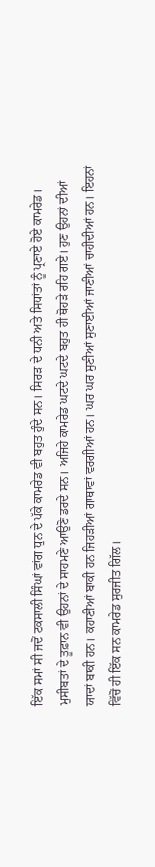ਇੱਕ ਸਮਾਂ ਸੀ ਜਦੋਂ ਟਕਸਾਲੀ ਸਿੰਘਾਂ ਵਾਂਗ ਧੁਨ ਦੇ ਪੱਕੇ ਕਾਮਰੇਡ ਵੀ ਬਹੁਤ ਹੁੰਦੇ ਸਨ। ਸਿਰੜ ਦੇ ਧਨੀ ਅਤੇ ਸਿਧਾਂਤਾਂ ਨੂੰ ਪ੍ਰਣਾਏ ਹੋਏ ਕਾਮਰੇਡ। ਮੁਸੀਬਤਾਂ ਦੇ ਤੂਫ਼ਾਨ ਵੀ ਉਹਨਾਂ ਦੇ ਸਾਹਮਣੇ ਆਉਣੋ ਡਰਦੇ ਸਨ। ਅਜਿਹੇ ਕਾਮਰੇਡ ਘਟਦੇ ਘਟਦੇ ਬਹੁਤ ਹੀ ਥੋਹੜੇ ਰਹਿ ਗਏ। ਹੁਣ ਉਹਨਾਂ ਦੀਆਂ ਯਾਦਾਂ ਬਾਕੀ ਹਨ। ਕਹਾਣੀਆਂ ਬਾਕੀ ਹਨ ਜਿਹੜੀਆਂ ਗਾਥਾਵਾਂ ਵਰਗੀਆਂ ਹਨ। ਘਰ ਘਰ ਸੁਣੀਆਂ ਸੁਣਾਈਆਂ ਜਾਣੀਆਂ ਚਾਹੀਦੀਆਂ ਹਨ। ਇਹਨਾਂ ਵਿੱਚੋਂ ਹੀ ਇੱਕ ਸਨ ਕਾਮਰੇਡ ਸੁਰਜੀਤ ਗਿੱਲ।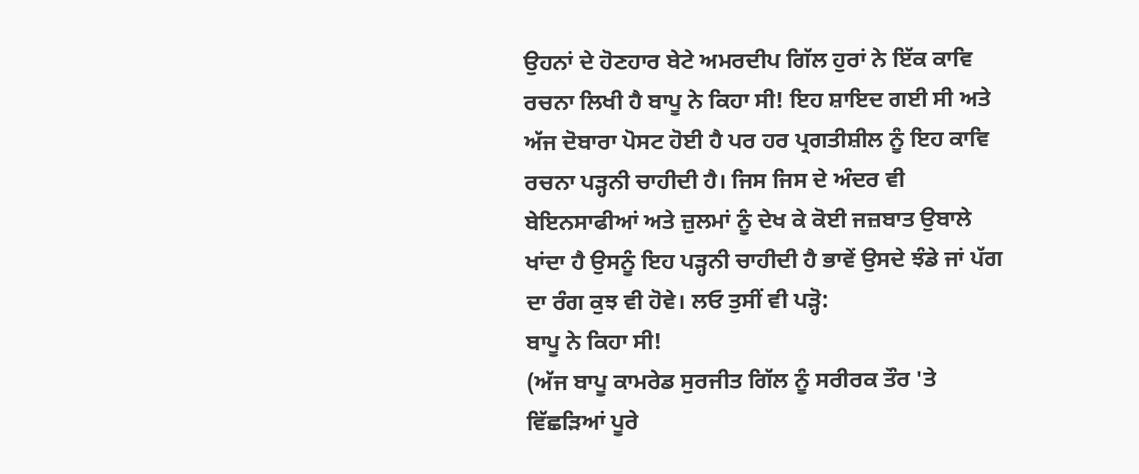ਉਹਨਾਂ ਦੇ ਹੋਣਹਾਰ ਬੇਟੇ ਅਮਰਦੀਪ ਗਿੱਲ ਹੁਰਾਂ ਨੇ ਇੱਕ ਕਾਵਿ ਰਚਨਾ ਲਿਖੀ ਹੈ ਬਾਪੂ ਨੇ ਕਿਹਾ ਸੀ! ਇਹ ਸ਼ਾਇਦ ਗਈ ਸੀ ਅਤੇ ਅੱਜ ਦੋਬਾਰਾ ਪੋਸਟ ਹੋਈ ਹੈ ਪਰ ਹਰ ਪ੍ਰਗਤੀਸ਼ੀਲ ਨੂੰ ਇਹ ਕਾਵਿ ਰਚਨਾ ਪੜ੍ਹਨੀ ਚਾਹੀਦੀ ਹੈ। ਜਿਸ ਜਿਸ ਦੇ ਅੰਦਰ ਵੀ ਬੇਇਨਸਾਫੀਆਂ ਅਤੇ ਜ਼ੁਲਮਾਂ ਨੂੰ ਦੇਖ ਕੇ ਕੋਈ ਜਜ਼ਬਾਤ ਉਬਾਲੇ ਖਾਂਦਾ ਹੈ ਉਸਨੂੰ ਇਹ ਪੜ੍ਹਨੀ ਚਾਹੀਦੀ ਹੈ ਭਾਵੇਂ ਉਸਦੇ ਝੰਡੇ ਜਾਂ ਪੱਗ ਦਾ ਰੰਗ ਕੁਝ ਵੀ ਹੋਵੇ। ਲਓ ਤੁਸੀਂ ਵੀ ਪੜ੍ਹੋ:
ਬਾਪੂ ਨੇ ਕਿਹਾ ਸੀ!
(ਅੱਜ ਬਾਪੂ ਕਾਮਰੇਡ ਸੁਰਜੀਤ ਗਿੱਲ ਨੂੰ ਸਰੀਰਕ ਤੌਰ 'ਤੇ ਵਿੱਛੜਿਆਂ ਪੂਰੇ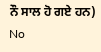ਨੌ ਸਾਲ ਹੋ ਗਏ ਹਨ)
No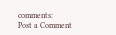comments:
Post a Comment